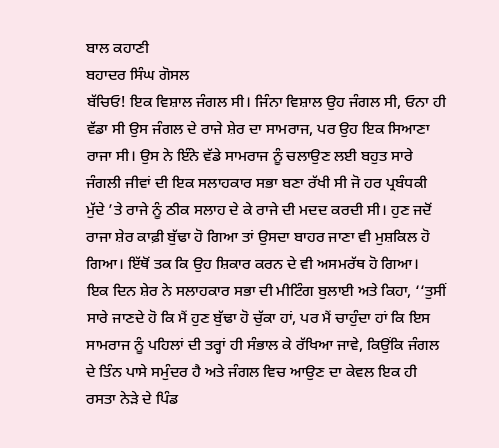ਬਾਲ ਕਹਾਣੀ
ਬਹਾਦਰ ਸਿੰਘ ਗੋਸਲ
ਬੱਚਿਓ! ਇਕ ਵਿਸ਼ਾਲ ਜੰਗਲ ਸੀ। ਜਿੰਨਾ ਵਿਸ਼ਾਲ ਉਹ ਜੰਗਲ ਸੀ, ਓਨਾ ਹੀ ਵੱਡਾ ਸੀ ਉਸ ਜੰਗਲ ਦੇ ਰਾਜੇ ਸ਼ੇਰ ਦਾ ਸਾਮਰਾਜ, ਪਰ ਉਹ ਇਕ ਸਿਆਣਾ ਰਾਜਾ ਸੀ। ਉਸ ਨੇ ਇੰਨੇ ਵੱਡੇ ਸਾਮਰਾਜ ਨੂੰ ਚਲਾਉਣ ਲਈ ਬਹੁਤ ਸਾਰੇ ਜੰਗਲੀ ਜੀਵਾਂ ਦੀ ਇਕ ਸਲਾਹਕਾਰ ਸਭਾ ਬਣਾ ਰੱਖੀ ਸੀ ਜੋ ਹਰ ਪ੍ਰਬੰਧਕੀ ਮੁੱਦੇ ’ਤੇ ਰਾਜੇ ਨੂੰ ਠੀਕ ਸਲਾਹ ਦੇ ਕੇ ਰਾਜੇ ਦੀ ਮਦਦ ਕਰਦੀ ਸੀ। ਹੁਣ ਜਦੋਂ ਰਾਜਾ ਸ਼ੇਰ ਕਾਫ਼ੀ ਬੁੱਢਾ ਹੋ ਗਿਆ ਤਾਂ ਉਸਦਾ ਬਾਹਰ ਜਾਣਾ ਵੀ ਮੁਸ਼ਕਿਲ ਹੋ ਗਿਆ। ਇੱਥੋਂ ਤਕ ਕਿ ਉਹ ਸ਼ਿਕਾਰ ਕਰਨ ਦੇ ਵੀ ਅਸਮਰੱਥ ਹੋ ਗਿਆ।
ਇਕ ਦਿਨ ਸ਼ੇਰ ਨੇ ਸਲਾਹਕਾਰ ਸਭਾ ਦੀ ਮੀਟਿੰਗ ਬੁਲਾਈ ਅਤੇ ਕਿਹਾ, ‘‘ਤੁਸੀਂ ਸਾਰੇ ਜਾਣਦੇ ਹੋ ਕਿ ਮੈਂ ਹੁਣ ਬੁੱਢਾ ਹੋ ਚੁੱਕਾ ਹਾਂ, ਪਰ ਮੈਂ ਚਾਹੁੰਦਾ ਹਾਂ ਕਿ ਇਸ ਸਾਮਰਾਜ ਨੂੰ ਪਹਿਲਾਂ ਦੀ ਤਰ੍ਹਾਂ ਹੀ ਸੰਭਾਲ ਕੇ ਰੱਖਿਆ ਜਾਵੇ, ਕਿਉਂਕਿ ਜੰਗਲ ਦੇ ਤਿੰਨ ਪਾਸੇ ਸਮੁੰਦਰ ਹੈ ਅਤੇ ਜੰਗਲ ਵਿਚ ਆਉਣ ਦਾ ਕੇਵਲ ਇਕ ਹੀ ਰਸਤਾ ਨੇੜੇ ਦੇ ਪਿੰਡ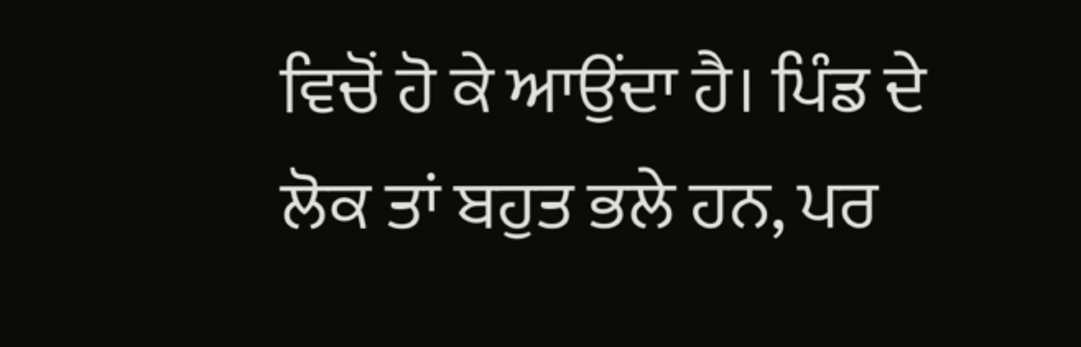ਵਿਚੋਂ ਹੋ ਕੇ ਆਉਂਦਾ ਹੈ। ਪਿੰਡ ਦੇ ਲੋਕ ਤਾਂ ਬਹੁਤ ਭਲੇ ਹਨ, ਪਰ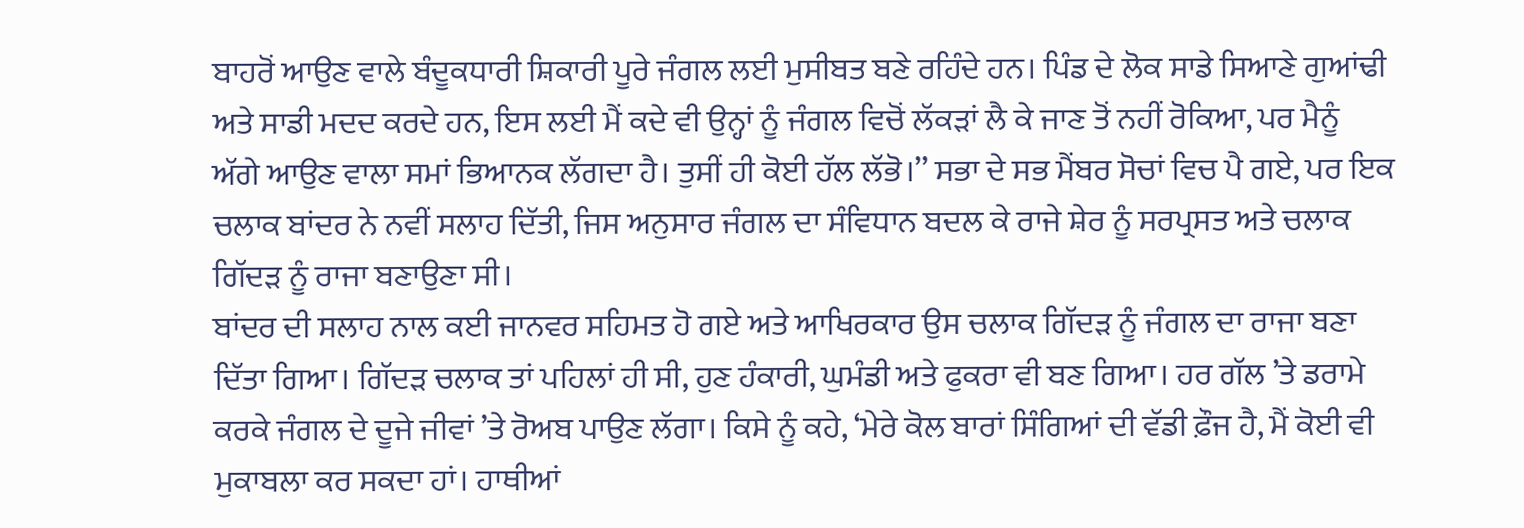ਬਾਹਰੋਂ ਆਉਣ ਵਾਲੇ ਬੰਦੂਕਧਾਰੀ ਸ਼ਿਕਾਰੀ ਪੂਰੇ ਜੰਗਲ ਲਈ ਮੁਸੀਬਤ ਬਣੇ ਰਹਿੰਦੇ ਹਨ। ਪਿੰਡ ਦੇ ਲੋਕ ਸਾਡੇ ਸਿਆਣੇ ਗੁਆਂਢੀ ਅਤੇ ਸਾਡੀ ਮਦਦ ਕਰਦੇ ਹਨ, ਇਸ ਲਈ ਮੈਂ ਕਦੇ ਵੀ ਉਨ੍ਹਾਂ ਨੂੰ ਜੰਗਲ ਵਿਚੋਂ ਲੱਕੜਾਂ ਲੈ ਕੇ ਜਾਣ ਤੋਂ ਨਹੀਂ ਰੋਕਿਆ, ਪਰ ਮੈਨੂੰ ਅੱਗੇ ਆਉਣ ਵਾਲਾ ਸਮਾਂ ਭਿਆਨਕ ਲੱਗਦਾ ਹੈ। ਤੁਸੀਂ ਹੀ ਕੋਈ ਹੱਲ ਲੱਭੋ।’’ ਸਭਾ ਦੇ ਸਭ ਮੈਂਬਰ ਸੋਚਾਂ ਵਿਚ ਪੈ ਗਏ, ਪਰ ਇਕ ਚਲਾਕ ਬਾਂਦਰ ਨੇ ਨਵੀਂ ਸਲਾਹ ਦਿੱਤੀ, ਜਿਸ ਅਨੁਸਾਰ ਜੰਗਲ ਦਾ ਸੰਵਿਧਾਨ ਬਦਲ ਕੇ ਰਾਜੇ ਸ਼ੇਰ ਨੂੰ ਸਰਪ੍ਰਸਤ ਅਤੇ ਚਲਾਕ ਗਿੱਦੜ ਨੂੰ ਰਾਜਾ ਬਣਾਉਣਾ ਸੀ।
ਬਾਂਦਰ ਦੀ ਸਲਾਹ ਨਾਲ ਕਈ ਜਾਨਵਰ ਸਹਿਮਤ ਹੋ ਗਏ ਅਤੇ ਆਖਿਰਕਾਰ ਉਸ ਚਲਾਕ ਗਿੱਦੜ ਨੂੰ ਜੰਗਲ ਦਾ ਰਾਜਾ ਬਣਾ ਦਿੱਤਾ ਗਿਆ। ਗਿੱਦੜ ਚਲਾਕ ਤਾਂ ਪਹਿਲਾਂ ਹੀ ਸੀ, ਹੁਣ ਹੰਕਾਰੀ, ਘੁਮੰਡੀ ਅਤੇ ਫੁਕਰਾ ਵੀ ਬਣ ਗਿਆ। ਹਰ ਗੱਲ ’ਤੇ ਡਰਾਮੇ ਕਰਕੇ ਜੰਗਲ ਦੇ ਦੂਜੇ ਜੀਵਾਂ ’ਤੇ ਰੋਅਬ ਪਾਉਣ ਲੱਗਾ। ਕਿਸੇ ਨੂੰ ਕਹੇ, ‘ਮੇਰੇ ਕੋਲ ਬਾਰਾਂ ਸਿੰਗਿਆਂ ਦੀ ਵੱਡੀ ਫ਼ੌਜ ਹੈ, ਮੈਂ ਕੋਈ ਵੀ ਮੁਕਾਬਲਾ ਕਰ ਸਕਦਾ ਹਾਂ। ਹਾਥੀਆਂ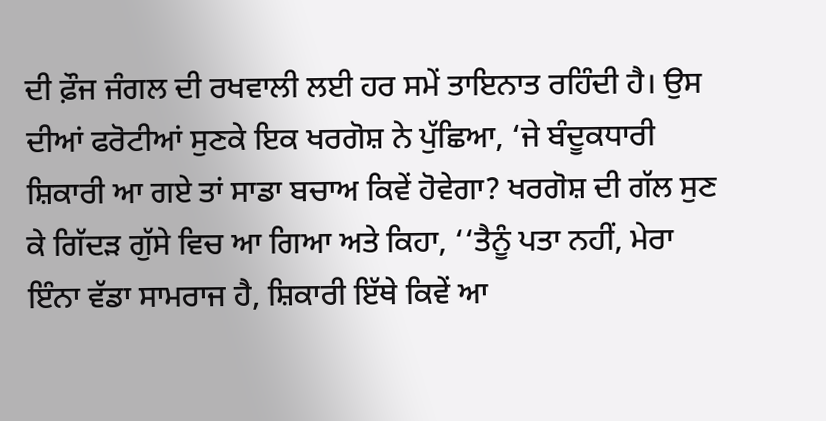ਦੀ ਫ਼ੌਜ ਜੰਗਲ ਦੀ ਰਖਵਾਲੀ ਲਈ ਹਰ ਸਮੇਂ ਤਾਇਨਾਤ ਰਹਿੰਦੀ ਹੈ। ਉਸ ਦੀਆਂ ਫਰੋਟੀਆਂ ਸੁਣਕੇ ਇਕ ਖਰਗੋਸ਼ ਨੇ ਪੁੱਛਿਆ, ‘ਜੇ ਬੰਦੂਕਧਾਰੀ ਸ਼ਿਕਾਰੀ ਆ ਗਏ ਤਾਂ ਸਾਡਾ ਬਚਾਅ ਕਿਵੇਂ ਹੋਵੇਗਾ? ਖਰਗੋਸ਼ ਦੀ ਗੱਲ ਸੁਣ ਕੇ ਗਿੱਦੜ ਗੁੱਸੇ ਵਿਚ ਆ ਗਿਆ ਅਤੇ ਕਿਹਾ, ‘‘ਤੈਨੂੰ ਪਤਾ ਨਹੀਂ, ਮੇਰਾ ਇੰਨਾ ਵੱਡਾ ਸਾਮਰਾਜ ਹੈ, ਸ਼ਿਕਾਰੀ ਇੱਥੇ ਕਿਵੇਂ ਆ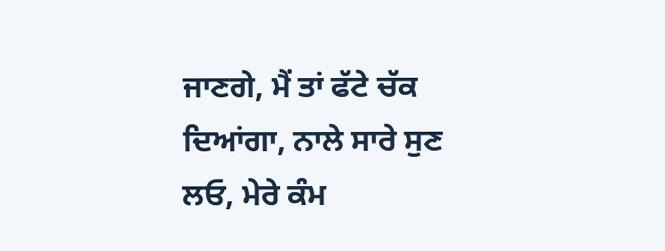ਜਾਣਗੇ, ਮੈਂ ਤਾਂ ਫੱਟੇ ਚੱਕ ਦਿਆਂਗਾ, ਨਾਲੇ ਸਾਰੇ ਸੁਣ ਲਓ, ਮੇਰੇ ਕੰਮ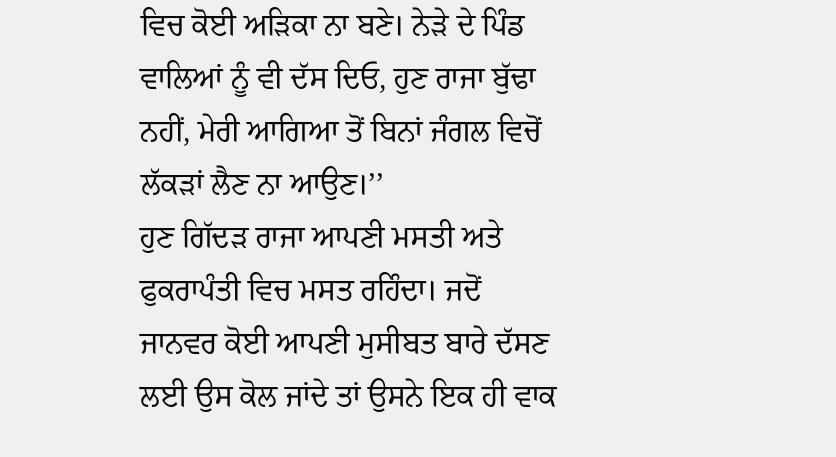ਵਿਚ ਕੋਈ ਅੜਿਕਾ ਨਾ ਬਣੇ। ਨੇੜੇ ਦੇ ਪਿੰਡ ਵਾਲਿਆਂ ਨੂੰ ਵੀ ਦੱਸ ਦਿਓ, ਹੁਣ ਰਾਜਾ ਬੁੱਢਾ ਨਹੀਂ, ਮੇਰੀ ਆਗਿਆ ਤੋਂ ਬਿਨਾਂ ਜੰਗਲ ਵਿਚੋਂ ਲੱਕੜਾਂ ਲੈਣ ਨਾ ਆਉਣ।’’
ਹੁਣ ਗਿੱਦੜ ਰਾਜਾ ਆਪਣੀ ਮਸਤੀ ਅਤੇ ਫੁਕਰਾਪੰਤੀ ਵਿਚ ਮਸਤ ਰਹਿੰਦਾ। ਜਦੋਂ ਜਾਨਵਰ ਕੋਈ ਆਪਣੀ ਮੁਸੀਬਤ ਬਾਰੇ ਦੱਸਣ ਲਈ ਉਸ ਕੋਲ ਜਾਂਦੇ ਤਾਂ ਉਸਨੇ ਇਕ ਹੀ ਵਾਕ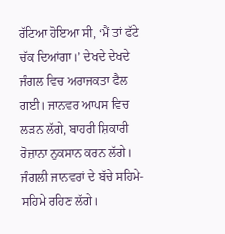ਰੱਟਿਆ ਹੋਇਆ ਸੀ, ‘ਮੈਂ ਤਾਂ ਫੱਟੇ ਚੱਕ ਦਿਆਂਗਾ।’ ਦੇਖਦੇ ਦੇਖਦੇ ਜੰਗਲ ਵਿਚ ਅਰਾਜਕਤਾ ਫੈਲ ਗਈ। ਜਾਨਵਰ ਆਪਸ ਵਿਚ ਲੜਨ ਲੱਗੇ, ਬਾਹਰੀ ਸ਼ਿਕਾਰੀ ਰੋਜ਼ਾਨਾ ਨੁਕਸਾਨ ਕਰਨ ਲੱਗੇ। ਜੰਗਲੀ ਜਾਨਵਰਾਂ ਦੇ ਬੱਚੇ ਸਹਿਮੇ-ਸਹਿਮੇ ਰਹਿਣ ਲੱਗੇ।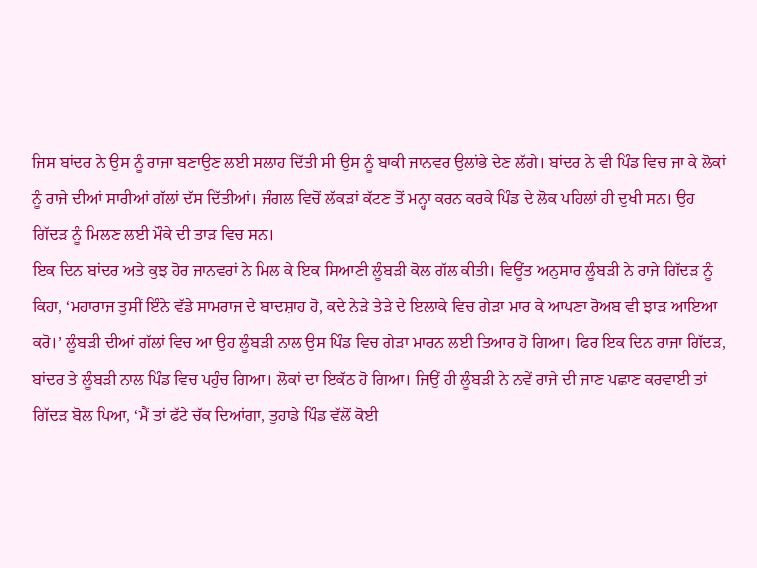ਜਿਸ ਬਾਂਦਰ ਨੇ ਉਸ ਨੂੰ ਰਾਜਾ ਬਣਾਉਣ ਲਈ ਸਲਾਹ ਦਿੱਤੀ ਸੀ ਉਸ ਨੂੰ ਬਾਕੀ ਜਾਨਵਰ ਉਲਾਂਭੇ ਦੇਣ ਲੱਗੇ। ਬਾਂਦਰ ਨੇ ਵੀ ਪਿੰਡ ਵਿਚ ਜਾ ਕੇ ਲੋਕਾਂ ਨੂੰ ਰਾਜੇ ਦੀਆਂ ਸਾਰੀਆਂ ਗੱਲਾਂ ਦੱਸ ਦਿੱਤੀਆਂ। ਜੰਗਲ ਵਿਚੋਂ ਲੱਕੜਾਂ ਕੱਟਣ ਤੋਂ ਮਨ੍ਹਾ ਕਰਨ ਕਰਕੇ ਪਿੰਡ ਦੇ ਲੋਕ ਪਹਿਲਾਂ ਹੀ ਦੁਖੀ ਸਨ। ਉਹ ਗਿੱਦੜ ਨੂੰ ਮਿਲਣ ਲਈ ਮੌਕੇ ਦੀ ਤਾੜ ਵਿਚ ਸਨ।
ਇਕ ਦਿਨ ਬਾਂਦਰ ਅਤੇ ਕੁਝ ਹੋਰ ਜਾਨਵਰਾਂ ਨੇ ਮਿਲ ਕੇ ਇਕ ਸਿਆਣੀ ਲੂੰਬੜੀ ਕੋਲ ਗੱਲ ਕੀਤੀ। ਵਿਊਂਤ ਅਨੁਸਾਰ ਲੂੰਬੜੀ ਨੇ ਰਾਜੇ ਗਿੱਦੜ ਨੂੰ ਕਿਹਾ, ‘ਮਹਾਰਾਜ ਤੁਸੀਂ ਇੰਨੇ ਵੱਡੇ ਸਾਮਰਾਜ ਦੇ ਬਾਦਸ਼ਾਹ ਹੋ, ਕਦੇ ਨੇੜੇ ਤੇੜੇ ਦੇ ਇਲਾਕੇ ਵਿਚ ਗੇੜਾ ਮਾਰ ਕੇ ਆਪਣਾ ਰੋਅਬ ਵੀ ਝਾੜ ਆਇਆ ਕਰੋ।’ ਲੂੰਬੜੀ ਦੀਆਂ ਗੱਲਾਂ ਵਿਚ ਆ ਉਹ ਲੂੰਬੜੀ ਨਾਲ ਉਸ ਪਿੰਡ ਵਿਚ ਗੇੜਾ ਮਾਰਨ ਲਈ ਤਿਆਰ ਹੋ ਗਿਆ। ਫਿਰ ਇਕ ਦਿਨ ਰਾਜਾ ਗਿੱਦੜ, ਬਾਂਦਰ ਤੇ ਲੂੰਬੜੀ ਨਾਲ ਪਿੰਡ ਵਿਚ ਪਹੁੰਚ ਗਿਆ। ਲੋਕਾਂ ਦਾ ਇਕੱਠ ਹੋ ਗਿਆ। ਜਿਉਂ ਹੀ ਲੂੰਬੜੀ ਨੇ ਨਵੇਂ ਰਾਜੇ ਦੀ ਜਾਣ ਪਛਾਣ ਕਰਵਾਈ ਤਾਂ ਗਿੱਦੜ ਬੋਲ ਪਿਆ, ‘ਮੈਂ ਤਾਂ ਫੱਟੇ ਚੱਕ ਦਿਆਂਗਾ, ਤੁਹਾਡੇ ਪਿੰਡ ਵੱਲੋਂ ਕੋਈ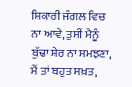ਸ਼ਿਕਾਰੀ ਜੰਗਲ ਵਿਚ ਨਾ ਆਵੇ, ਤੁਸੀਂ ਮੈਨੂੰ ਬੁੱਢਾ ਸ਼ੇਰ ਨਾ ਸਮਝਣਾ, ਮੈਂ ਤਾਂ ਬਹੁਤ ਸਖ਼ਤ,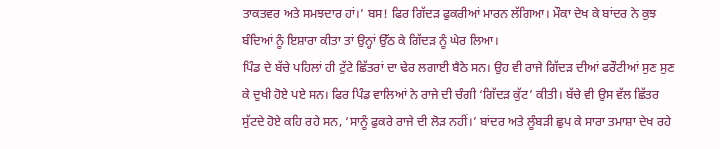ਤਾਕਤਵਰ ਅਤੇ ਸਮਝਦਾਰ ਹਾਂ।’ ਬਸ! ਫਿਰ ਗਿੱਦੜ ਫੁਕਰੀਆਂ ਮਾਰਨ ਲੱਗਿਆ। ਮੌਕਾ ਦੇਖ ਕੇ ਬਾਂਦਰ ਨੇ ਕੁਝ ਬੰਦਿਆਂ ਨੂੰ ਇਸ਼ਾਰਾ ਕੀਤਾ ਤਾਂ ਉਨ੍ਹਾਂ ਉੱਠ ਕੇ ਗਿੱਦੜ ਨੂੰ ਘੇਰ ਲਿਆ।
ਪਿੰਡ ਦੇ ਬੱਚੇ ਪਹਿਲਾਂ ਹੀ ਟੁੱਟੇ ਛਿੱਤਰਾਂ ਦਾ ਢੇਰ ਲਗਾਈ ਬੈਠੇ ਸਨ। ਉਹ ਵੀ ਰਾਜੇ ਗਿੱਦੜ ਦੀਆਂ ਫਰੌਟੀਆਂ ਸੁਣ ਸੁਣ ਕੇ ਦੁਖੀ ਹੋਏ ਪਏ ਸਨ। ਫਿਰ ਪਿੰਡ ਵਾਲਿਆਂ ਨੇ ਰਾਜੇ ਦੀ ਚੰਗੀ ‘ਗਿੱਦੜ ਕੁੱਟ’ ਕੀਤੀ। ਬੱਚੇ ਵੀ ਉਸ ਵੱਲ ਛਿੱਤਰ ਸੁੱਟਦੇ ਹੋਏ ਕਹਿ ਰਹੇ ਸਨ, ‘ਸਾਨੂੰ ਫੁਕਰੇ ਰਾਜੇ ਦੀ ਲੋੜ ਨਹੀਂ।’ ਬਾਂਦਰ ਅਤੇ ਲੂੰਬੜੀ ਛੁਪ ਕੇ ਸਾਰਾ ਤਮਾਸ਼ਾ ਦੇਖ ਰਹੇ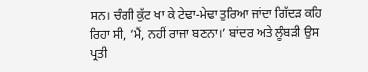ਸਨ। ਚੰਗੀ ਕੁੱਟ ਖਾ ਕੇ ਟੇਢਾ-ਮੇਢਾ ਤੁਰਿਆ ਜਾਂਦਾ ਗਿੱਦੜ ਕਹਿ ਰਿਹਾ ਸੀ, ‘ਮੈਂ, ਨਹੀਂ ਰਾਜਾ ਬਣਨਾ।’ ਬਾਂਦਰ ਅਤੇ ਲੂੰਬੜੀ ਉਸ ਪ੍ਰਤੀ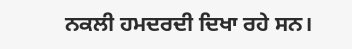ਨਕਲੀ ਹਮਦਰਦੀ ਦਿਖਾ ਰਹੇ ਸਨ।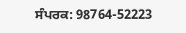ਸੰਪਰਕ: 98764-52223